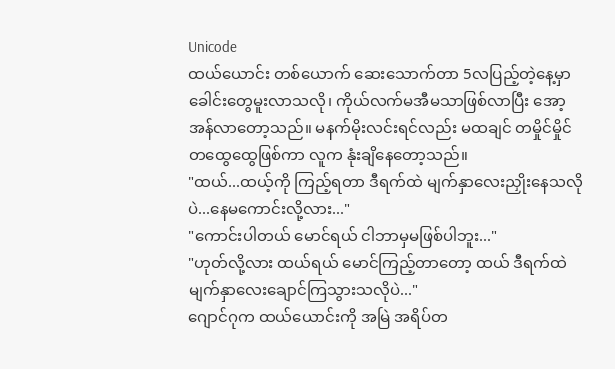Unicode
ထယ်ယောင်း တစ်ယောက် ဆေးသောက်တာ 5လပြည့်တဲ့နေ့မှာ ခေါင်းတွေမူးလာသလို၊ ကိုယ်လက်မအီမသာဖြစ်လာပြီး အော့အန်လာတော့သည်။ မနက်မိုးလင်းရင်လည်း မထချင် တမှိုင်မှိုင်တထွေထွေဖြစ်ကာ လူက နုံးချိနေတော့သည်။
"ထယ်...ထယ့်ကို ကြည့်ရတာ ဒီရက်ထဲ မျက်နှာလေးညှိုးနေသလိုပဲ...နေမကောင်းလို့လား..."
"ကောင်းပါတယ် မောင်ရယ် ငါဘာမှမဖြစ်ပါဘူး..."
"ဟုတ်လို့လား ထယ်ရယ် မောင်ကြည့်တာတော့ ထယ် ဒီရက်ထဲ မျက်နှာလေးချောင်ကြသွားသလိုပဲ..."
ဂျောင်ဂုက ထယ်ယောင်းကို အမြဲ အရိပ်တ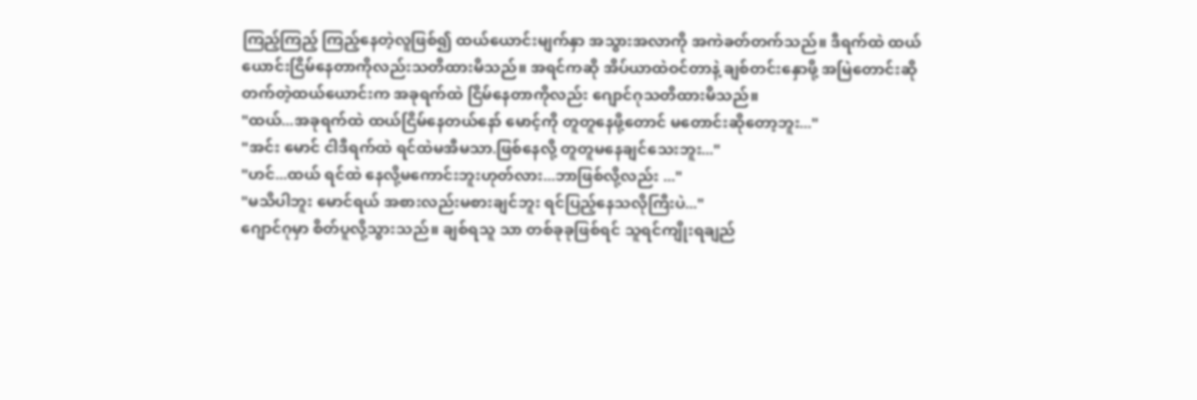ကြည့်ကြည့် ကြည့်နေတဲ့လူဖြစ်၍ ထယ်ယောင်းမျက်နှာ အသွားအလာကို အကဲခတ်တက်သည်။ ဒီရက်ထဲ ထယ်ယောင်းငြိမ်နေတာကိုလည်းသတိထားမိသည်။ အရင်ကဆို အိပ်ယာထဲဝင်တာနဲ့ ချစ်တင်းနှောဖို့ အမြဲတောင်းဆိုတက်တဲ့ထယ်ယောင်းက အခုရက်ထဲ ငြိမ်နေတာကိုလည်း ဂျောင်ဂုသတိထားမိသည်။
"ထယ်...အခုရက်ထဲ ထယ်ငြိမ်နေတယ်နော် မောင့်ကို တူတူနေဖို့တောင် မတောင်းဆိုတော့ဘူး..."
"အင်း မောင် ငါဒီရက်ထဲ ရင်ထဲမအီမသာ.ဖြစ်နေလို့ တူတူမနေချင်သေးဘူး..."
"ဟင်...ထယ် ရင်ထဲ နေလို့မကောင်းဘူးဟုတ်လား...ဘာဖြစ်လို့လည်း ..."
"မသိပါဘူး မောင်ရယ် အစားလည်းမစားချင်ဘူး ရင်ပြည့်နေသလိုကြီးပဲ..."
ဂျောင်ဂုမှာ စိတ်ပူလို့သွားသည်။ ချစ်ရသူ သာ တစ်ခုခုဖြစ်ရင် သူရင်ကျိုးရချည်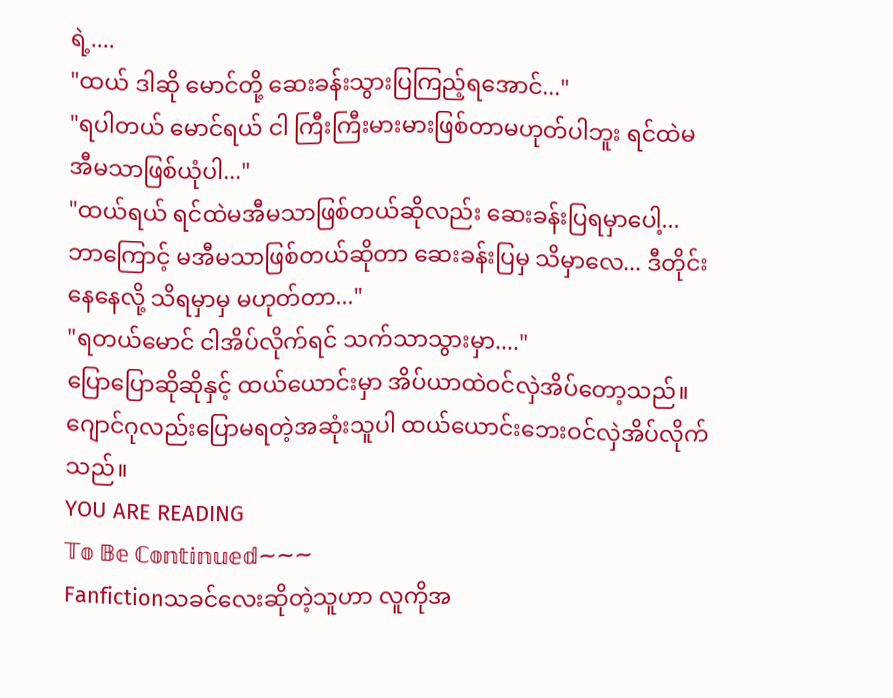ရဲ့....
"ထယ် ဒါဆို မောင်တို့ ဆေးခန်းသွားပြကြည့်ရအောင်..."
"ရပါတယ် မောင်ရယ် ငါ ကြီးကြီးမားမားဖြစ်တာမဟုတ်ပါဘူး ရင်ထဲမအီမသာဖြစ်ယုံပါ..."
"ထယ်ရယ် ရင်ထဲမအီမသာဖြစ်တယ်ဆိုလည်း ဆေးခန်းပြရမှာပေါ့...ဘာကြောင့် မအီမသာဖြစ်တယ်ဆိုတာ ဆေးခန်းပြမှ သိမှာလေ... ဒီတိုင်းနေနေလို့ သိရမှာမှ မဟုတ်တာ..."
"ရတယ်မောင် ငါအိပ်လိုက်ရင် သက်သာသွားမှာ...."
ပြောပြောဆိုဆိုနှင့် ထယ်ယောင်းမှာ အိပ်ယာထဲဝင်လှဲအိပ်တော့သည်။ ဂျောင်ဂုလည်းပြောမရတဲ့အဆုံးသူပါ ထယ်ယောင်းဘေးဝင်လှဲအိပ်လိုက်သည်။
YOU ARE READING
𝕋𝕠 𝔹𝕖 ℂ𝕠𝕟𝕥𝕚𝕟𝕦𝕖𝕕~~~
Fanfictionသခင်လေးဆိုတဲ့သူဟာ လူကိုအ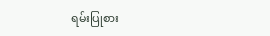ရမ်းပြုစား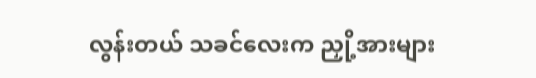လွန်းတယ် သခင်လေးက ညှို့အားများ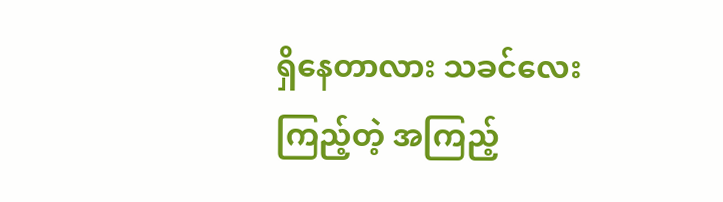ရှိနေတာလား သခင်လေး ကြည့်တဲ့ အကြည့်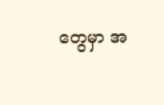တွေမှာ အ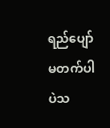ရည်ပျော်မတက်ပါပဲသ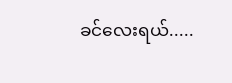ခင်လေးရယ်.....